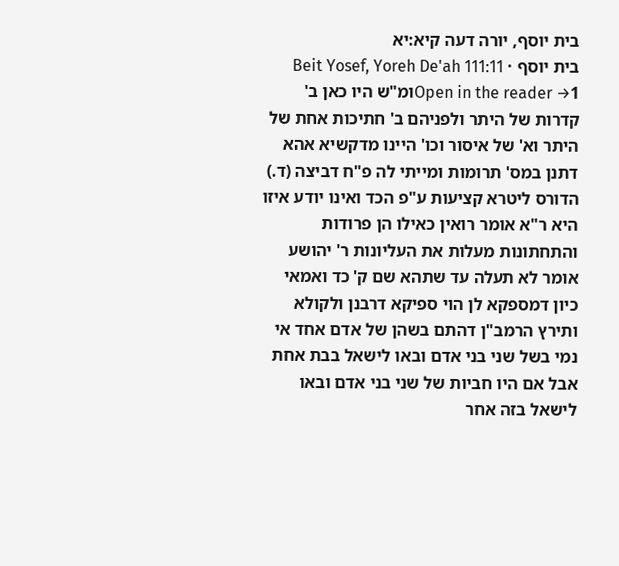בית יוסף, יורה דעה קיא:יא
בית יוסף · Beit Yosef, Yoreh De'ah 111:11
Open in the reader →1ומ"ש היו כאן ב' קדרות של היתר ולפניהם ב' חתיכות אחת של היתר וא' של איסור וכו' היינו מדקשיא אהא דתנן במס' תרומות ומייתי לה פ"ח דביצה (ד.) הדורס ליטרא קציעות ע"פ הכד ואינו יודע איזו היא ר"א אומר רואין כאילו הן פרודות והתחתונות מעלות את העליונות ר' יהושע אומר לא תעלה עד שתהא שם ק' כד ואמאי כיון דמספקא לן הוי ספיקא דרבנן ולקולא ותירץ הרמב"ן דהתם בשהן של אדם אחד אי נמי בשל שני בני אדם ובאו לישאל בבת אחת אבל אם היו חביות של שני בני אדם ובאו לישאל בזה אחר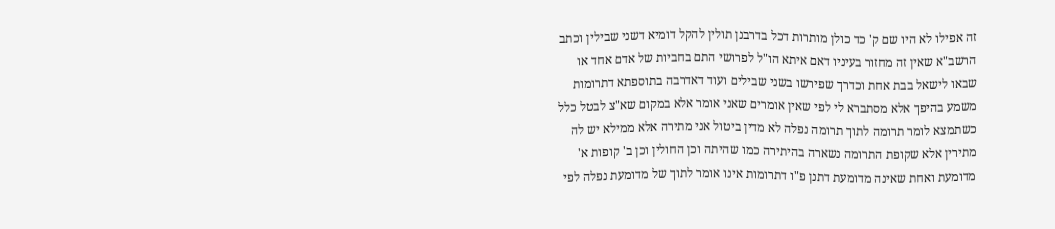זה אפילו לא היו שם ק' כד כולן מותרות דכל בדרבנן תולין להקל דומיא דשני שבילין וכתב הרשב"א שאין זה מחזור בעיניו דאם איתא הו"ל לפרושי התם בחביות של אדם אחד או שבאו לישאל בבת אחת וכדרך שפירשו בשני שבילים ועוד דאדרבה בתוספתא דתרומות משמע בהיפך אלא מסתברא לי לפי שאין אומרים שאני אומר אלא במקום שא"צ לבטל כלל כשתמצא לומר תרומה לתוך תרומה נפלה לא מדין ביטול אני מתירה אלא ממילא יש לה מתירין אלא שקופת התרומה נשארה בהיתירה כמו שהיתה וכן החולין וכן ב' קופות א' מדומעת ואחת שאינה מדומעת דתנן פ"ו דתרומות אינו אומר לתוך של מדומעת נפלה לפי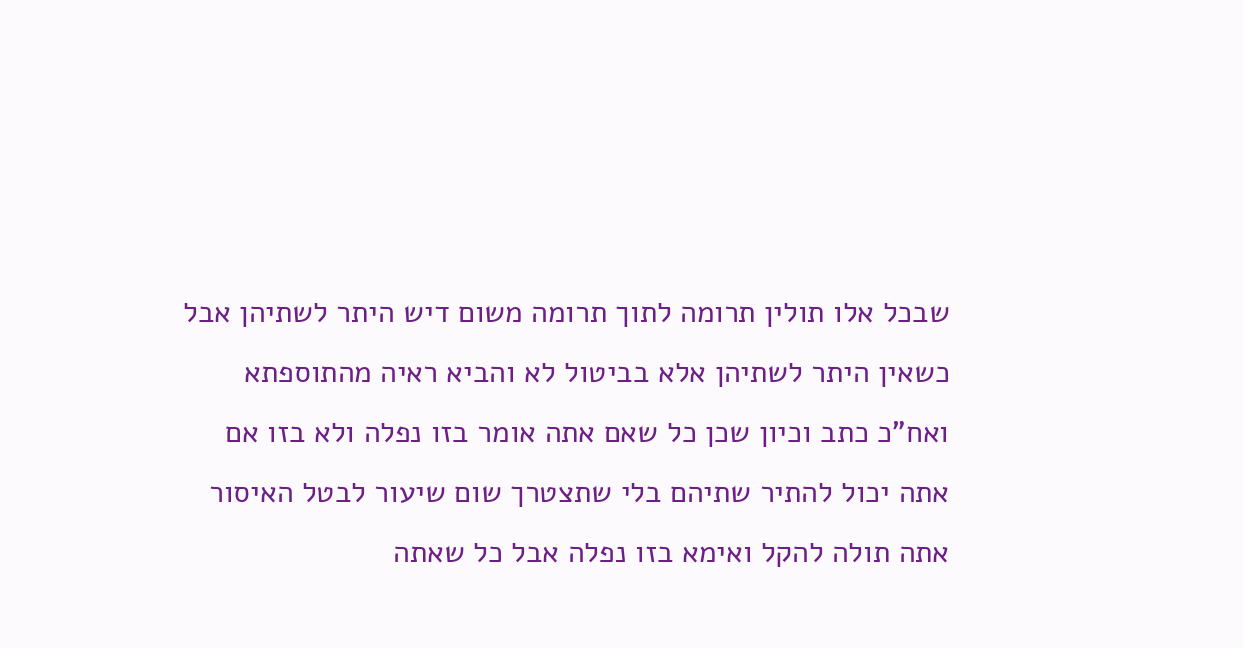שבכל אלו תולין תרומה לתוך תרומה משום דיש היתר לשתיהן אבל כשאין היתר לשתיהן אלא בביטול לא והביא ראיה מהתוספתא ואח"כ כתב וכיון שכן כל שאם אתה אומר בזו נפלה ולא בזו אם אתה יכול להתיר שתיהם בלי שתצטרך שום שיעור לבטל האיסור אתה תולה להקל ואימא בזו נפלה אבל כל שאתה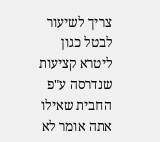צריך לשיעור לבטל כגון ליטרא קציעות שנדרסה ע"פ החבית שאילו אתה אומר לא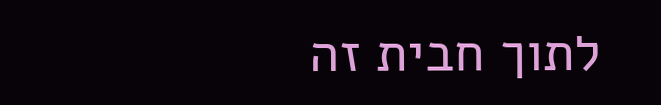לתוך חבית זה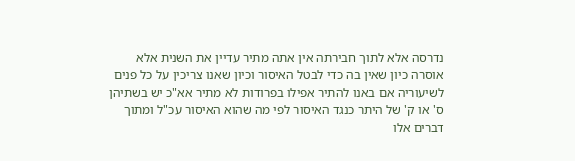נדרסה אלא לתוך חבירתה אין אתה מתיר עדיין את השנית אלא אוסרה כיון שאין בה כדי לבטל האיסור וכיון שאנו צריכין על כל פנים לשיעוריה אם באנו להתיר אפילו בפרודות לא מתיר אא"כ יש בשתיהן ס' או ק' של היתר כנגד האיסור לפי מה שהוא האיסור עכ"ל ומתוך דברים אלו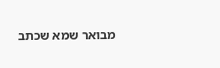מבואר שמא שכתב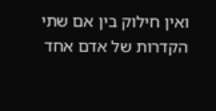ואין חילוק בין אם שתי הקדרות של אדם אחד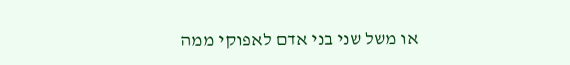או משל שני בני אדם לאפוקי ממה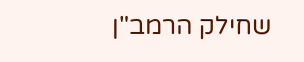שחילק הרמב"ן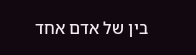בין של אדם אחד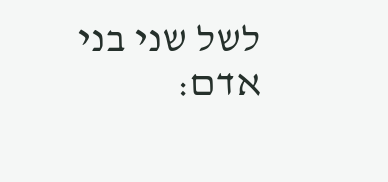לשל שני בני אדם: